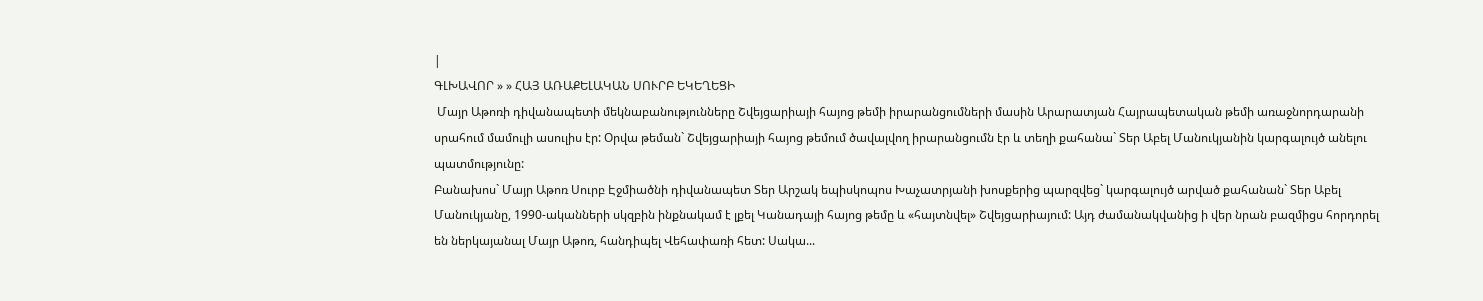|
ԳԼԽԱՎՈՐ » » ՀԱՅ ԱՌԱՔԵԼԱԿԱՆ ՍՈՒՐԲ ԵԿԵՂԵՑԻ
 Մայր Աթոռի դիվանապետի մեկնաբանությունները Շվեյցարիայի հայոց թեմի իրարանցումների մասին Արարատյան Հայրապետական թեմի առաջնորդարանի սրահում մամուլի ասուլիս էր: Օրվա թեման` Շվեյցարիայի հայոց թեմում ծավալվող իրարանցումն էր և տեղի քահանա` Տեր Աբել Մանուկյանին կարգալույծ անելու պատմությունը:
Բանախոս` Մայր Աթոռ Սուրբ Էջմիածնի դիվանապետ Տեր Արշակ եպիսկոպոս Խաչատրյանի խոսքերից պարզվեց` կարգալույծ արված քահանան` Տեր Աբել Մանուկյանը, 1990-ականների սկզբին ինքնակամ է լքել Կանադայի հայոց թեմը և «հայտնվել» Շվեյցարիայում: Այդ ժամանակվանից ի վեր նրան բազմիցս հորդորել են ներկայանալ Մայր Աթոռ, հանդիպել Վեհափառի հետ: Սակա...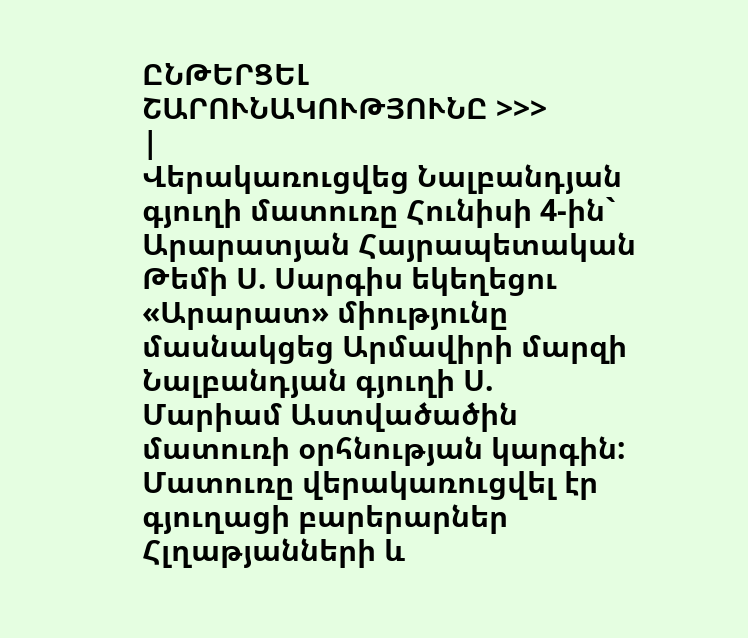ԸՆԹԵՐՑԵԼ ՇԱՐՈՒՆԱԿՈՒԹՅՈՒՆԸ >>>
|
Վերակառուցվեց Նալբանդյան գյուղի մատուռը Հունիսի 4-ին` Արարատյան Հայրապետական Թեմի Ս. Սարգիս եկեղեցու «Արարատ» միությունը մասնակցեց Արմավիրի մարզի Նալբանդյան գյուղի Ս. Մարիամ Աստվածածին մատուռի օրհնության կարգին: Մատուռը վերակառուցվել էր գյուղացի բարերարներ Հլղաթյանների և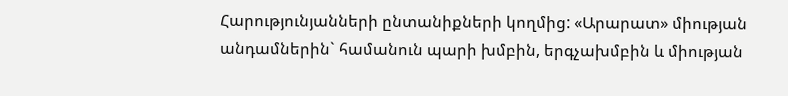Հարությունյանների ընտանիքների կողմից: «Արարատ» միության անդամներին` համանուն պարի խմբին, երգչախմբին և միության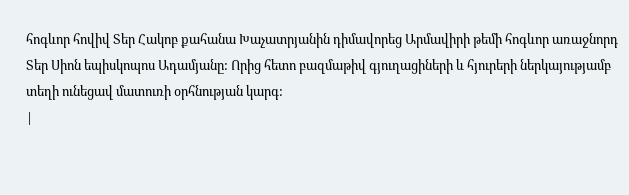հոգևոր հովիվ Տեր Հակոբ քահանա Խաչատրյանին դիմավորեց Արմավիրի թեմի հոգևոր առաջնորդ Տեր Սիոն եպիսկոպոս Ադամյանը: Որից հետո բազմաթիվ գյուղացիների և հյուրերի ներկայությամբ տեղի ունեցավ մատուռի օրհնության կարգ:
|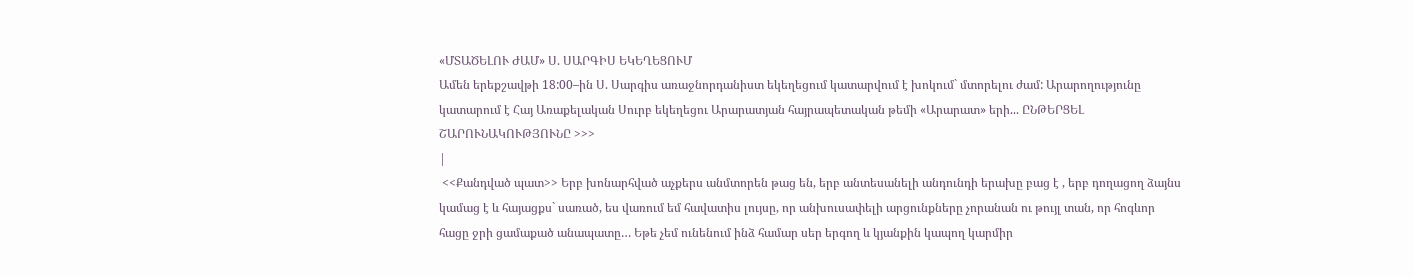«ՄՏԱԾԵԼՈՒ ԺԱՄ» Ս. ՍԱՐԳԻՍ ԵԿԵՂԵՑՈՒՄ
Ամեն երեքշավթի 18:00–ին Ս. Սարգիս առաջնորդանիստ եկեղեցում կատարվում է խոկում` մտորելու ժամ: Արարողությունը կատարում է Հայ Առաքելական Սուրբ եկեղեցու Արարատյան հայրապետական թեմի «Արարատ» երի... ԸՆԹԵՐՑԵԼ ՇԱՐՈՒՆԱԿՈՒԹՅՈՒՆԸ >>>
|
 <<Քանդված պատ>> Երբ խոնարհված աչքերս անմտորեն թաց են, երբ անտեսանելի անդունդի երախը բաց է , երբ դողացող ձայնս կամաց է և հայացքս` սառած, ես վառում եմ հավատիս լույսը, որ անխուսափելի արցունքները չորանան ու թույլ տան, որ հոգևոր հացը ջրի ցամաքած անապատը… Եթե չեմ ունենում ինձ համար սեր երգող և կյանքին կապող կարմիր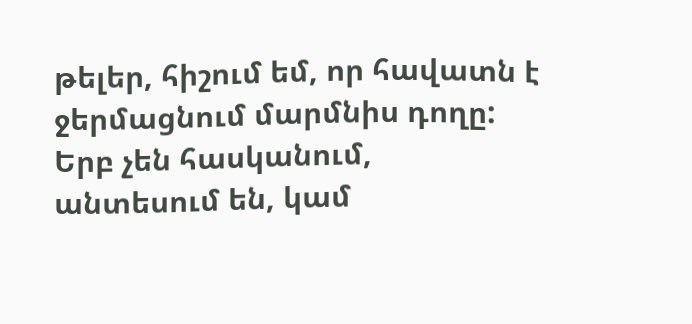թելեր, հիշում եմ, որ հավատն է ջերմացնում մարմնիս դողը: Երբ չեն հասկանում, անտեսում են, կամ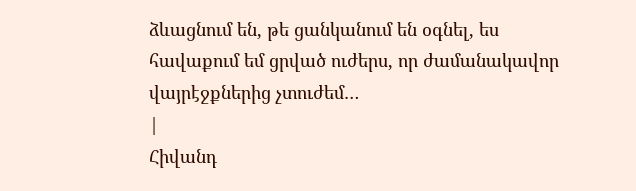ձևացնում են, թե ցանկանում են օգնել, ես հավաքում եմ ցրված ուժերս, որ ժամանակավոր վայրէջքներից չտուժեմ…
|
Հիվանդ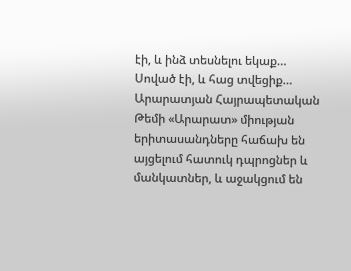էի, և ինձ տեսնելու եկաք… Սոված էի, և հաց տվեցիք… Արարատյան Հայրապետական Թեմի «Արարատ» միության երիտասանդները հաճախ են այցելում հատուկ դպրոցներ և մանկատներ, և աջակցում են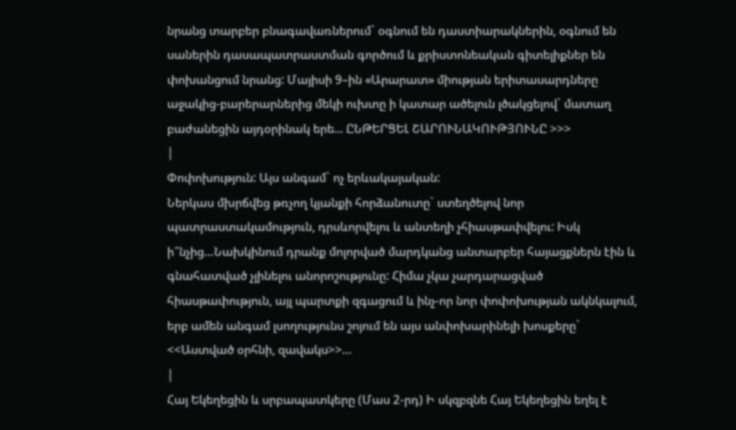նրանց տարբեր բնագավառներում` օգնում են դաստիարակներին, օգնում են սաներին դասապատրաստման գործում և քրիստոնեական գիտելիքներ են փոխանցում նրանց: Մայիսի 9–ին «Արարատ» միության երիտասարդները աջակից-բարերարներից մեկի ուխտը ի կատար ածելուն լծակցելով` մատաղ բաժանեցին այդօրինակ երե... ԸՆԹԵՐՑԵԼ ՇԱՐՈՒՆԱԿՈՒԹՅՈՒՆԸ >>>
|
Փոփոխություն: Այս անգամ` ոչ երևակայական:
Ներկաս մխրճվեց թռչող կյանքի հորձանուտը` ստեղծելով նոր պատրաստակամություն, դրսևորվելու և անտեղի չհիասթափվելու: Իսկ ի՞նչից…Նախկինում դրանք մոլորված մարդկանց անտարբեր հայացքներն էին և գնահատված չլինելու անորոշությունը: Հիմա չկա չարդարացված հիասթափություն, այլ պարտքի զգացում և ինչ-որ նոր փոփոխության ակնկալում, երբ ամեն անգամ լսողությունս շոյում են այս անփոխարինելի խոսքերը` <<Աստված օրհնի, զավակս>>…
|
Հայ Եկեղեցին և սրբապատկերը (Մաս 2-րդ) Ի սկզբզնե Հայ Եկեղեցին եղել է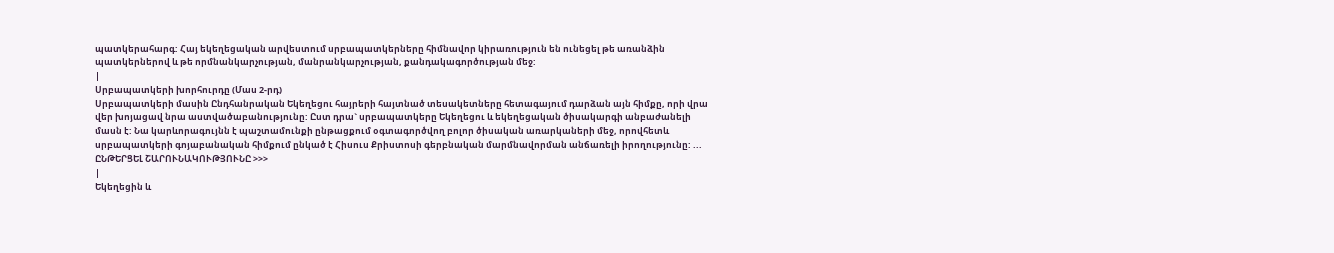պատկերահարգ: Հայ եկեղեցական արվեստում սրբապատկերները հիմնավոր կիրառություն են ունեցել թե առանձին պատկերներով և թե որմնանկարչության, մանրանկարչության, քանդակագործության մեջ:
|
Սրբապատկերի խորհուրդը (Մաս 2-րդ)
Սրբապատկերի մասին Ընդհանրական Եկեղեցու հայրերի հայտնած տեսակետները հետագայում դարձան այն հիմքը, որի վրա վեր խոյացավ նրա աստվածաբանությունը: Ըստ դրա` սրբապատկերը Եկեղեցու և եկեղեցական ծիսակարգի անբաժանելի մասն է: Նա կարևորագույնն է պաշտամունքի ընթացքում օգտագործվող բոլոր ծիսական առարկաների մեջ, որովհետև սրբապատկերի գոյաբանական հիմքում ընկած է Հիսուս Քրիստոսի գերբնական մարմնավորման անճառելի իրողությունը: ... ԸՆԹԵՐՑԵԼ ՇԱՐՈՒՆԱԿՈՒԹՅՈՒՆԸ >>>
|
Եկեղեցին և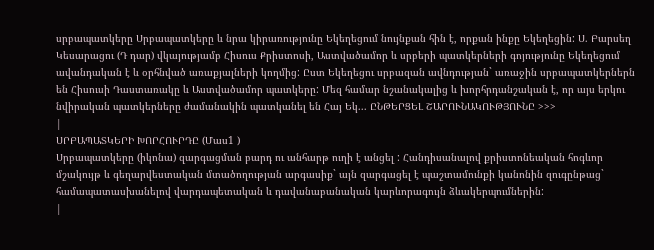սրբապատկերը Սրբապատկերը և նրա կիրառությունը Եկեղեցում նույնքան հին է, որքան ինքը Եկեղեցին: Ս. Բարսեղ Կեսարացու (Դ դար) վկայությամբ Հիսուս Քրիստոսի, Աստվածամոր և սրբերի պատկերների գոյությունը Եկեղեցում ավանդական է և օրհնված առաքյալների կողմից: Ըստ Եկեղեցու սրբազան ավնդության` առաջին սրբապատկերներն են Հիսուսի Դաստառակը և Աստվածամոր պատկերը: Մեզ համար նշանակալից և խորհրդանշական է, որ այս երկու նվիրական պատկերները ժամանակին պատկանել են Հայ Եկ... ԸՆԹԵՐՑԵԼ ՇԱՐՈՒՆԱԿՈՒԹՅՈՒՆԸ >>>
|
ՍՐԲԱՊԱՏԿԵՐԻ ԽՈՐՀՈՒՐԴԸ (Մաս1 )
Սրբապատկերը (իկոնա) զարգացման բարդ ու անհարթ ուղի է անցել : Հանդիսանալով քրիստոնեական հոգևոր մշակույթ և գեղարվեստական մտածողության արգասիք` այն զարգացել է պաշտամունքի կանոնին զուգընթաց` համապատասխանելով վարդապետական և դավանաբանական կարևորագույն ձևակերպումներին:
|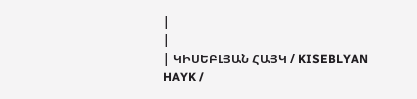|
|
| ԿԻՍԵԲԼՅԱՆ ՀԱՅԿ / KISEBLYAN HAYK /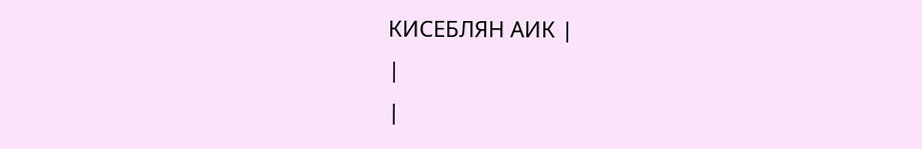КИСЕБЛЯН АИК |
|
|